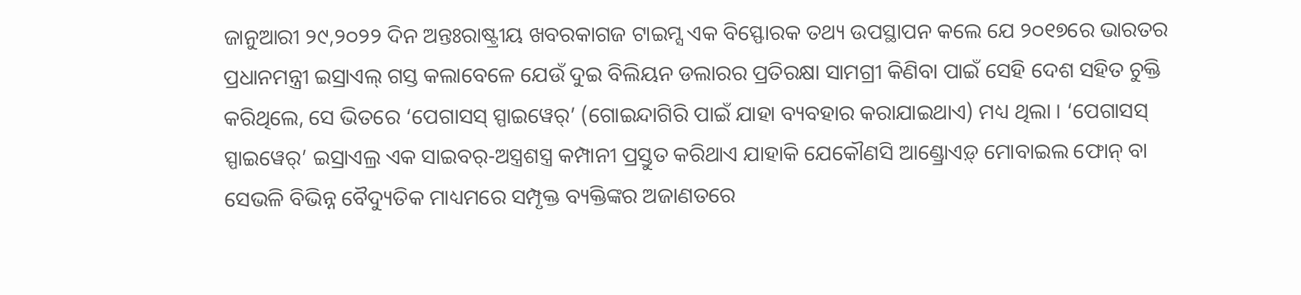ଜାନୁଆରୀ ୨୯,୨୦୨୨ ଦିନ ଅନ୍ତଃରାଷ୍ଟ୍ରୀୟ ଖବରକାଗଜ ଟାଇମ୍ସ ଏକ ବିସ୍ଫୋରକ ତଥ୍ୟ ଉପସ୍ଥାପନ କଲେ ଯେ ୨୦୧୭ରେ ଭାରତର ପ୍ରଧାନମନ୍ତ୍ରୀ ଇସ୍ରାଏଲ୍ ଗସ୍ତ କଲାବେଳେ ଯେଉଁ ଦୁଇ ବିଲିୟନ ଡଲାରର ପ୍ରତିରକ୍ଷା ସାମଗ୍ରୀ କିଣିବା ପାଇଁ ସେହି ଦେଶ ସହିତ ଚୁକ୍ତି କରିଥିଲେ, ସେ ଭିତରେ ‘ପେଗାସସ୍ ସ୍ପାଇୱେର୍’ (ଗୋଇନ୍ଦାଗିରି ପାଇଁ ଯାହା ବ୍ୟବହାର କରାଯାଇଥାଏ) ମଧ୍ୟ ଥିଲା । ‘ପେଗାସସ୍ ସ୍ପାଇୱେର୍’ ଇସ୍ରାଏଲ୍ର ଏକ ସାଇବର୍-ଅସ୍ତ୍ରଶସ୍ତ୍ର କମ୍ପାନୀ ପ୍ରସ୍ତୁତ କରିଥାଏ ଯାହାକି ଯେକୌଣସି ଆଣ୍ଡ୍ରୋଏଡ଼୍ ମୋବାଇଲ ଫୋନ୍ ବା ସେଭଳି ବିଭିନ୍ନ ବୈଦ୍ୟୁତିକ ମାଧ୍ୟମରେ ସମ୍ପୃକ୍ତ ବ୍ୟକ୍ତିଙ୍କର ଅଜାଣତରେ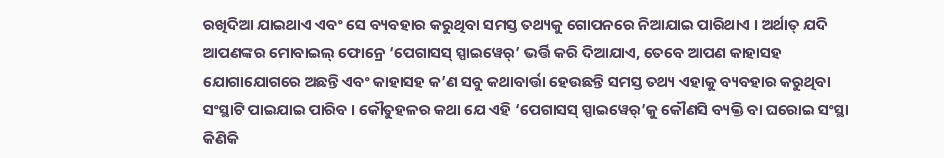ରଖିଦିଆ ଯାଇଥାଏ ଏବଂ ସେ ବ୍ୟବହାର କରୁଥିବା ସମସ୍ତ ତଥ୍ୟକୁ ଗୋପନରେ ନିଆଯାଇ ପାରିଥାଏ । ଅର୍ଥାତ୍ ଯଦି ଆପଣଙ୍କର ମୋବାଇଲ୍ ଫୋନ୍ରେ ‘ପେଗାସସ୍ ସ୍ପାଇୱେର୍’ ଭର୍ତ୍ତି କରି ଦିଆଯାଏ, ତେବେ ଆପଣ କାହାସହ ଯୋଗାଯୋଗରେ ଅଛନ୍ତି ଏବଂ କାହାସହ କ’ଣ ସବୁ କଥାବାର୍ତ୍ତା ହେଉଛନ୍ତି ସମସ୍ତ ତଥ୍ୟ ଏହାକୁ ବ୍ୟବହାର କରୁଥିବା ସଂସ୍ଥାଟି ପାଇଯାଇ ପାରିବ । କୌତୁହଳର କଥା ଯେ ଏହି ‘ପେଗାସସ୍ ସ୍ପାଇୱେର୍’କୁ କୌଣସି ବ୍ୟକ୍ତି ବା ଘରୋଇ ସଂସ୍ଥା କିଣିକି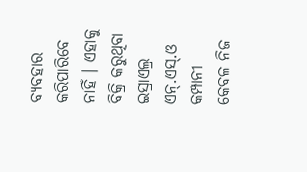ବ୍ୟବହାର କରିପାରିବେ ନାହିଁ । ଏହାକୁ ବିକ୍ରି କରୁଥିବା ଇସ୍ରାଏଲ୍ର ଏନ୍.ଏସ୍.ଓ କମ୍ପାନୀ କେବଳ ନିଜ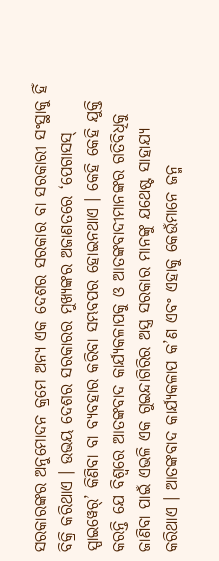ସରକାରଙ୍କର ଅନୁମୋଦନ କ୍ରମେ ଅନ୍ୟ ଏକ ଦେଶର ସରକାର ବା ସରକାରୀ ସଂସ୍ଥାକୁ ହିଁ ବିକ୍ରି କରିଥାଏ । ଉଭୟ ଦେଶର ସରକାରର ମୁଖ୍ୟଙ୍କର ଅଜାଣତରେ ‘ପେଗାସସ୍ ସ୍ପାଇୱେର୍’ କିଣିବା ବା ବ୍ୟବହାର କରିବା ସମ୍ଭବପର ହୋଇନଥାଏ । କେହି କେହି ଯୁକ୍ତି କରନ୍ତି ଯେ ବିଶ୍ୱରେ ଆତଙ୍କବାଦ କାର୍ଯ୍ୟକଳାପକୁ ଓ ଆତଙ୍କବାଦୀମାନଙ୍କର ଗତିବିଧିକୁ ଜାଣିବା ପାଇଁ ଏଭଳି ଏକ ଗୁଇନ୍ଦାଗିରିର ଅସ୍ତ୍ର ସରକାର ମାନଙ୍କୁ ଯଥେଷ୍ଟ ସାହାଯ୍ୟ କରିଥାଏ । ଆତଙ୍କବାଦ କାର୍ଯ୍ୟକଳାପ କ’ଣ ଏବଂ ଏହାକୁ କେଉଁମାନେ ଜନ୍ମ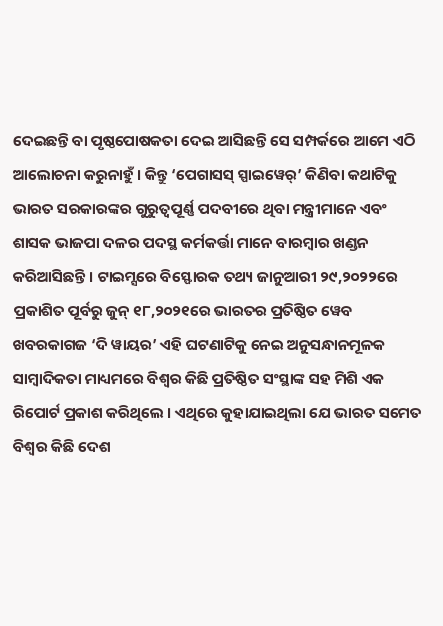ଦେଇଛନ୍ତି ବା ପୃଷ୍ଠପୋଷକତା ଦେଇ ଆସିଛନ୍ତି ସେ ସମ୍ପର୍କରେ ଆମେ ଏଠି ଆଲୋଚନା କରୁନାହୁଁ । କିନ୍ତୁ ‘ପେଗାସସ୍ ସ୍ପାଇୱେର୍’ କିଣିବା କଥାଟିକୁ ଭାରତ ସରକାରଙ୍କର ଗୁରୁତ୍ୱପୂର୍ଣ୍ଣ ପଦବୀରେ ଥିବା ମନ୍ତ୍ରୀମାନେ ଏବଂ ଶାସକ ଭାଜପା ଦଳର ପଦସ୍ଥ କର୍ମକର୍ତ୍ତା ମାନେ ବାରମ୍ବାର ଖଣ୍ଡନ କରିଆସିଛନ୍ତି । ଟାଇମ୍ସରେ ବିସ୍ଫୋରକ ତଥ୍ୟ ଜାନୁଆରୀ ୨୯,୨୦୨୨ରେ ପ୍ରକାଶିତ ପୂର୍ବରୁ ଜୁନ୍ ୧୮,୨୦୨୧ରେ ଭାରତର ପ୍ରତିଷ୍ଠିତ ୱେବ ଖବରକାଗଜ ‘ଦି ୱାୟର’ ଏହି ଘଟଣାଟିକୁ ନେଇ ଅନୁସନ୍ଧାନମୂଳକ ସାମ୍ବାଦିକତା ମାଧ୍ୟମରେ ବିଶ୍ୱର କିଛି ପ୍ରତିଷ୍ଠିତ ସଂସ୍ଥାଙ୍କ ସହ ମିଶି ଏକ ରିପୋର୍ଟ ପ୍ରକାଶ କରିଥିଲେ । ଏଥିରେ କୁହାଯାଇଥିଲା ଯେ ଭାରତ ସମେତ ବିଶ୍ୱର କିଛି ଦେଶ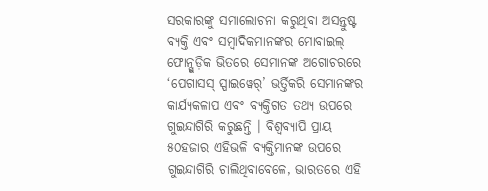ସରକାରଙ୍କୁ ସମାଲୋଚନା କରୁଥିବା ଅସନ୍ତୁଷ୍ଟ ବ୍ୟକ୍ତି ଏବଂ ସମ୍ବାଦିକମାନଙ୍କର ମୋବାଇଲ୍ ଫୋନ୍ଗୁଡ଼ିକ ଭିତରେ ସେମାନଙ୍କ ଅଗୋଚରରେ ‘ପେଗାସସ୍ ସ୍ପାଇୱେର୍’ ଭର୍ତ୍ତିକରି ସେମାନଙ୍କର କାର୍ଯ୍ୟକଳାପ ଏବଂ ବ୍ୟକ୍ତିଗତ ତଥ୍ୟ ଉପରେ ଗୁଇନ୍ଦାଗିରି କରୁଛନ୍ତି । ବିଶ୍ୱବ୍ୟାପି ପ୍ରାୟ ୫୦ହଜାର ଏହିଭଳି ବ୍ୟକ୍ତିମାନଙ୍କ ଉପରେ ଗୁଇନ୍ଦାଗିରି ଚାଲିଥିବାବେଳେ, ଭାରତରେ ଏହି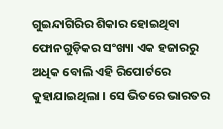ଗୁଇନ୍ଦାଗିରିର ଶିକାର ହୋଇଥିବା ଫୋନଗୁଡ଼ିକର ସଂଖ୍ୟା ଏକ ହଜାରରୁ ଅଧିକ ବୋଲି ଏହି ରିପୋର୍ଟରେ କୁହାଯାଇଥିଲା । ସେ ଭିତରେ ଭାରତର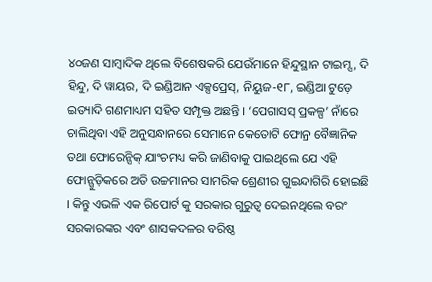୪୦ଜଣ ସାମ୍ବାଦିକ ଥିଲେ ବିଶେଷକରି ଯେଉଁମାନେ ହିନ୍ଦୁସ୍ଥାନ ଟାଇମ୍ସ, ଦି ହିନ୍ଦୁ, ଦି ୱାୟର, ଦି ଇଣ୍ଡିଆନ ଏକ୍ସପ୍ରେସ୍, ନିୟୁଜ-୧୮, ଇଣ୍ଡିଆ ଟୁଡ଼େ ଇତ୍ୟାଦି ଗଣମାଧ୍ୟମ ସହିତ ସମ୍ପୃକ୍ତ ଅଛନ୍ତି । ‘ପେଗାସସ୍ ପ୍ରକଳ୍ପ’ ନାଁରେ ଚାଲିଥିବା ଏହି ଅନୁସନ୍ଧାନରେ ସେମାନେ କେତୋଟି ଫୋନ୍ର ବୈଜ୍ଞାନିକ ତଥା ଫୋରେନ୍ସିକ୍ ଯାଂଚମଧ୍ୟ କରି ଜାଣିବାକୁ ପାଇଥିଲେ ଯେ ଏହି ଫୋନ୍ଗୁଡ଼ିକରେ ଅତି ଉଚ୍ଚମାନର ସାମରିକ ଶ୍ରେଣୀର ଗୁଇନ୍ଦାଗିରି ହୋଇଛି । କିନ୍ତୁ ଏଭଳି ଏକ ରିପୋର୍ଟ କୁ ସରକାର ଗୁରୁତ୍ୱ ଦେଇନଥିଲେ ବରଂ ସରକାରଙ୍କର ଏବଂ ଶାସକଦଳର ବରିଷ୍ଠ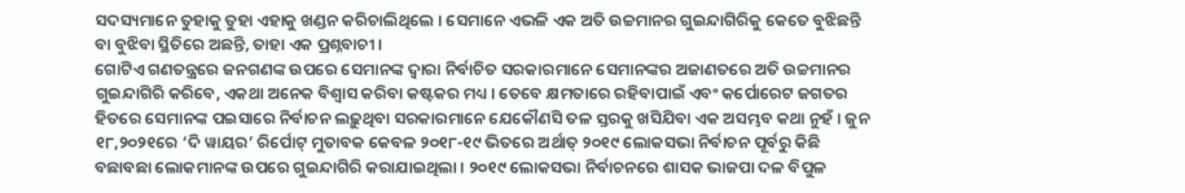ସଦସ୍ୟମାନେ ତୁହାକୁ ତୁହା ଏହାକୁ ଖଣ୍ଡନ କରିଚାଲିଥିଲେ । ସେମାନେ ଏଭଳି ଏକ ଅତି ଉଚ୍ଚମାନର ଗୁଇନ୍ଦାଗିରିକୁ କେତେ ବୁଝିଛନ୍ତି ବା ବୁଝିବା ସ୍ଥିତିରେ ଅଛନ୍ତି, ତାହା ଏକ ପ୍ରଶ୍ନବାଚୀ ।
ଗୋଟିଏ ଗଣତନ୍ତ୍ରରେ ଜନଗଣଙ୍କ ଉପରେ ସେମାନଙ୍କ ଦ୍ୱାରା ନିର୍ବାଚିତ ସରକାରମାନେ ସେମାନଙ୍କର ଅଜାଣତରେ ଅତି ଉଚ୍ଚମାନର ଗୁଇନ୍ଦାଗିରି କରିବେ, ଏକଥା ଅନେକ ବିଶ୍ୱାସ କରିବା କଷ୍ଟକର ମଧ୍ୟ । ତେବେ କ୍ଷମତାରେ ରହିବାପାଇଁ ଏବଂ କର୍ପୋରେଟ ଜଗତର ହିତରେ ସେମାନଙ୍କ ପଇସାରେ ନିର୍ବାଚନ ଲଢ଼ୁଥିବା ସରକାରମାନେ ଯେକୌଣସି ତଳ ସ୍ତରକୁ ଖସିଯିବା ଏକ ଅସମ୍ଭବ କଥା ନୁହଁ । ଜୁନ ୧୮,୨୦୨୧ରେ ‘ଦି ୱାୟର’ ରିର୍ପୋଟ୍ ମୁତାବକ କେବଳ ୨୦୧୮-୧୯ ଭିତରେ ଅର୍ଥାତ୍ ୨୦୧୯ ଲୋକସଭା ନିର୍ବାଚନ ପୂର୍ବରୁ କିଛି ବଛାବଛା ଲୋକମାନଙ୍କ ଉପରେ ଗୁଇନ୍ଦାଗିରି କରାଯାଇଥିଲା । ୨୦୧୯ ଲୋକସଭା ନିର୍ବାଚନରେ ଶାସକ ଭାଜପା ଦଳ ବିପୁଳ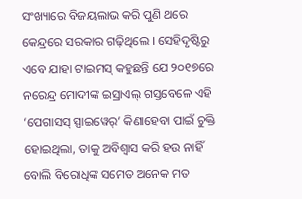ସଂଖ୍ୟାରେ ବିଜୟଲାଭ କରି ପୁଣି ଥରେ କେନ୍ଦ୍ରରେ ସରକାର ଗଢ଼ିଥିଲେ । ସେହିଦୃଷ୍ଟିରୁ ଏବେ ଯାହା ଟାଇମସ୍ କହୁଛନ୍ତି ଯେ ୨୦୧୭ରେ ନରେନ୍ଦ୍ର ମୋଦୀଙ୍କ ଇସ୍ରାଏଲ୍ ଗସ୍ତବେଳେ ଏହି ‘ପେଗାସସ୍ ସ୍ପାଇୱେର୍’ କିଣାହେବା ପାଇଁ ଚୁକ୍ତି ହୋଇଥିଲା, ତାକୁ ଅବିଶ୍ୱାସ କରି ହଉ ନାହିଁ ବୋଲି ବିରୋଧିଙ୍କ ସମେତ ଅନେକ ମତ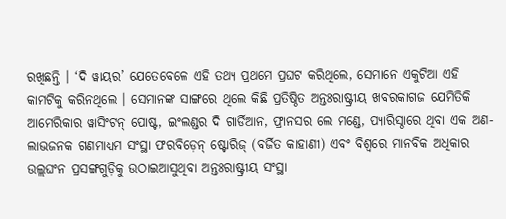ରଖିଛନ୍ତି । ‘ଦି ୱାୟର’ ଯେତେବେଳେ ଏହି ତଥ୍ୟ ପ୍ରଥମେ ପ୍ରଘଟ କରିଥିଲେ, ସେମାନେ ଏକୁଟିଆ ଏହି କାମଟିକୁ କରିନଥିଲେ । ସେମାନଙ୍କ ସାଙ୍ଗରେ ଥିଲେ କିଛି ପ୍ରତିଷ୍ଠିତ ଅନ୍ତଃରାଷ୍ଟ୍ରୀୟ ଖବରକାଗଜ ଯେମିତିକି ଆମେରିକାର ୱାସିଂଟନ୍ ପୋଷ୍ଟ, ଇଂଲଣ୍ଡର ଦି ଗାର୍ଡିଆନ, ଫ୍ରାନସର ଲେ ମଣ୍ଡେ, ପ୍ୟାରିସ୍ଠାରେ ଥିବା ଏକ ଅଣ-ଲାଭଜନକ ଗଣମାଧ୍ୟମ ସଂସ୍ଥା ଫରବିଡ଼େନ୍ ଷ୍ଟୋରିଜ୍ (ବର୍ଜିତ କାହାଣୀ) ଏବଂ ବିଶ୍ୱରେ ମାନବିକ ଅଧିକାର ଉଲ୍ଲଘଂନ ପ୍ରସଙ୍ଗଗୁଡ଼ିକୁ ଉଠାଇଆସୁଥିବା ଅନ୍ତଃରାଷ୍ଟ୍ରୀୟ ସଂସ୍ଥା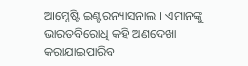ଆମ୍ନେଷ୍ଟି ଇଣ୍ଟରନ୍ୟାସନାଲ । ଏମାନଙ୍କୁ ଭାରତବିରୋଧି କହି ଅଣଦେଖା କରାଯାଇପାରିବ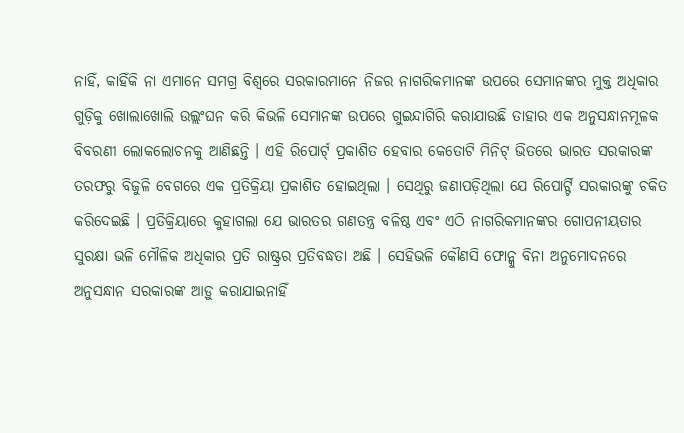ନାହିଁ, କାହିଁକି ନା ଏମାନେ ସମଗ୍ର ବିଶ୍ୱରେ ସରକାରମାନେ ନିଜର ନାଗରିକମାନଙ୍କ ଉପରେ ସେମାନଙ୍କର ମୁକ୍ତ ଅଧିକାର ଗୁଡ଼ିକୁ ଖୋଲାଖୋଲି ଉଲ୍ଲଂଘନ କରି କିଭଳି ସେମାନଙ୍କ ଉପରେ ଗୁଇନ୍ଦାଗିରି କରାଯାଉଛି ତାହାର ଏକ ଅନୁସନ୍ଧାନମୂଳକ ବିବରଣୀ ଲୋକଲୋଚନକୁ ଆଣିଛନ୍ତି । ଏହି ରିପୋର୍ଟ୍ ପ୍ରକାଶିତ ହେବାର କେତୋଟି ମିନିଟ୍ ଭିତରେ ଭାରତ ସରକାରଙ୍କ ତରଫରୁ ବିଜୁଳି ବେଗରେ ଏକ ପ୍ରତିକ୍ରିୟା ପ୍ରକାଶିତ ହୋଇଥିଲା । ସେଥିରୁ ଜଣାପଡ଼ିଥିଲା ଯେ ରିପୋର୍ଟ୍ଟି ସରକାରଙ୍କୁ ଚକିତ କରିଦେଇଛି । ପ୍ରତିକ୍ରିୟାରେ କୁହାଗଲା ଯେ ଭାରତର ଗଣତନ୍ତ୍ର ବଳିଷ୍ଠ ଏବଂ ଏଠି ନାଗରିକମାନଙ୍କର ଗୋପନୀୟତାର ସୁରକ୍ଷା ଭଳି ମୌଳିକ ଅଧିକାର ପ୍ରତି ରାଷ୍ଟ୍ରର ପ୍ରତିବଦ୍ଧତା ଅଛି । ସେହିଭଳି କୌଣସି ଫୋନ୍କୁ ବିନା ଅନୁମୋଦନରେ ଅନୁସନ୍ଧାନ ସରକାରଙ୍କ ଆଡ଼ୁ କରାଯାଇନାହିଁ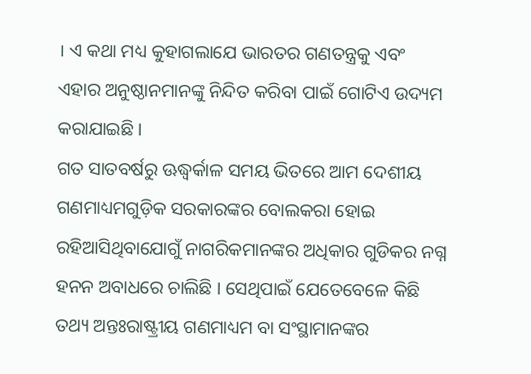। ଏ କଥା ମଧ୍ୟ କୁହାଗଲାଯେ ଭାରତର ଗଣତନ୍ତ୍ରକୁ ଏବଂ ଏହାର ଅନୁଷ୍ଠାନମାନଙ୍କୁ ନିନ୍ଦିତ କରିବା ପାଇଁ ଗୋଟିଏ ଉଦ୍ୟମ କରାଯାଇଛି ।
ଗତ ସାତବର୍ଷରୁ ଊଦ୍ଧ୍ୱର୍କାଳ ସମୟ ଭିତରେ ଆମ ଦେଶୀୟ ଗଣମାଧ୍ୟମଗୁଡ଼ିକ ସରକାରଙ୍କର ବୋଲକରା ହୋଇ ରହିଆସିଥିବାଯୋଗୁଁ ନାଗରିକମାନଙ୍କର ଅଧିକାର ଗୁଡିକର ନଗ୍ନ ହନନ ଅବାଧରେ ଚାଲିଛି । ସେଥିପାଇଁ ଯେତେବେଳେ କିଛି ତଥ୍ୟ ଅନ୍ତଃରାଷ୍ଟ୍ରୀୟ ଗଣମାଧ୍ୟମ ବା ସଂସ୍ଥାମାନଙ୍କର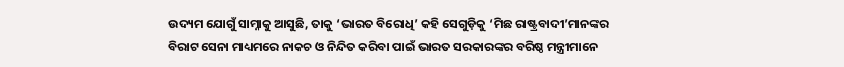ଉଦ୍ୟମ ଯୋଗୁଁ ସାମ୍ନାକୁ ଆସୁଛି, ତାକୁ ‘ଭାରତ ବିରୋଧି’ କହି ସେଗୁଡ଼ିକୁ ‘ମିଛ ରାଷ୍ଟ୍ରବାଦୀ’ମାନଙ୍କର ବିରାଟ ସେନା ମାଧ୍ୟମରେ ନାକଚ ଓ ନିନ୍ଦିତ କରିବା ପାଇଁ ଭାରତ ସରକାରଙ୍କର ବରିଷ୍ଠ ମନ୍ତ୍ରୀମାନେ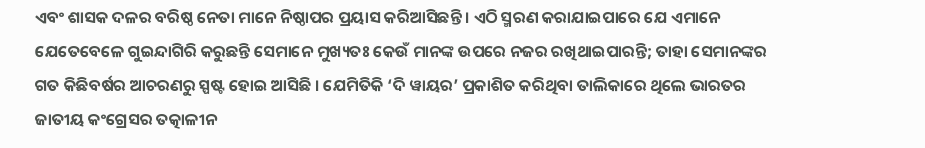ଏବଂ ଶାସକ ଦଳର ବରିଷ୍ଠ ନେତା ମାନେ ନିଷ୍ଠାପର ପ୍ରୟାସ କରିଆସିଛନ୍ତି । ଏଠି ସ୍ମରଣ କରାଯାଇପାରେ ଯେ ଏମାନେ ଯେତେବେଳେ ଗୁଇନ୍ଦାଗିରି କରୁଛନ୍ତି ସେମାନେ ମୁଖ୍ୟତଃ କେଉଁ ମାନଙ୍କ ଉପରେ ନଜର ରଖିଥାଇପାରନ୍ତି; ତାହା ସେମାନଙ୍କର ଗତ କିଛିବର୍ଷର ଆଚରଣରୁ ସ୍ପଷ୍ଟ ହୋଇ ଆସିଛି । ଯେମିତିକି ‘ଦି ୱାୟର’ ପ୍ରକାଶିତ କରିଥିବା ତାଲିକାରେ ଥିଲେ ଭାରତର ଜାତୀୟ କଂଗ୍ରେସର ତତ୍କାଳୀନ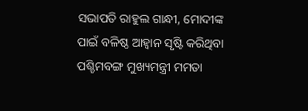ସଭାପତି ରାହୁଲ ଗାନ୍ଧୀ, ମୋଦୀଙ୍କ ପାଇଁ ବଳିଷ୍ଠ ଆହ୍ୱାନ ସୃଷ୍ଟି କରିଥିବା ପଶ୍ଚିମବଙ୍ଗ ମୁଖ୍ୟମନ୍ତ୍ରୀ ମମତା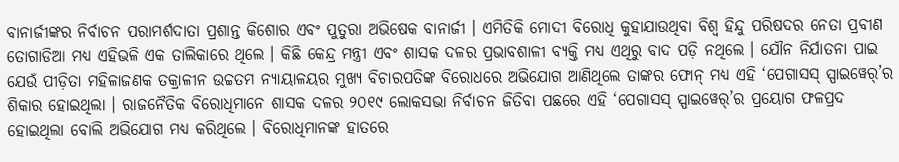ବାନାର୍ଜୀଙ୍କର ନିର୍ବାଚନ ପରାମର୍ଶଦାତା ପ୍ରଶାନ୍ତ କିଶୋର ଏବଂ ପୁତୁରା ଅଭିଷେକ ବାନାର୍ଜୀ । ଏମିତିକି ମୋଦୀ ବିରୋଧି କୁହାଯାଉଥିବା ବିଶ୍ୱ ହିନ୍ଦୁ ପରିଷଦର ନେତା ପ୍ରବୀଣ ତୋଗାଡିଆ ମଧ୍ୟ ଏହିଭଳି ଏକ ତାଲିକାରେ ଥିଲେ । କିଛି କେନ୍ଦ୍ର ମନ୍ତ୍ରୀ ଏବଂ ଶାସକ ଦଳର ପ୍ରଭାବଶାଳୀ ବ୍ୟକ୍ତି ମଧ୍ୟ ଏଥିରୁ ବାଦ ପଡ଼ି ନଥିଲେ । ଯୌନ ନିର୍ଯାତନା ପାଇ ଯେଉଁ ପୀଡ଼ିତା ମହିଳାଜଣକ ତକ୍ରାଳୀନ ଉଚ୍ଚତମ ନ୍ୟାୟାଳୟର ମୁଖ୍ୟ ବିଚାରପତିଙ୍କ ବିରୋଧରେ ଅଭିଯୋଗ ଆଣିଥିଲେ ତାଙ୍କର ଫୋନ୍ ମଧ୍ୟ ଏହି ‘ପେଗାସସ୍ ସ୍ପାଇୱେର୍’ର ଶିକାର ହୋଇଥିଲା । ରାଜନୈତିକ ବିରୋଧିମାନେ ଶାସକ ଦଳର ୨୦୧୯ ଲୋକସଭା ନିର୍ବାଚନ ଜିତିବା ପଛରେ ଏହି ‘ପେଗାସସ୍ ସ୍ପାଇୱେର୍’ର ପ୍ରୟୋଗ ଫଳପ୍ରଦ ହୋଇଥିଲା ବୋଲି ଅଭିଯୋଗ ମଧ୍ୟ କରିଥିଲେ । ବିରୋଧିମାନଙ୍କ ହାତରେ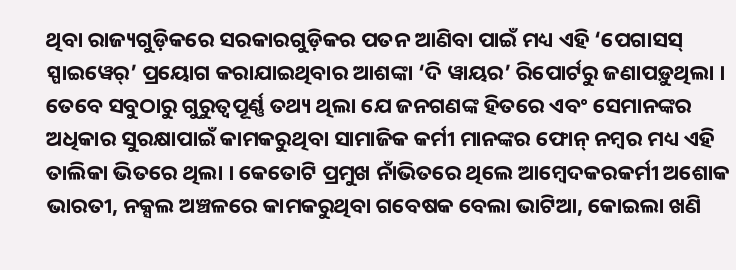ଥିବା ରାଜ୍ୟଗୁଡ଼ିକରେ ସରକାରଗୁଡ଼ିକର ପତନ ଆଣିବା ପାଇଁ ମଧ୍ୟ ଏହି ‘ପେଗାସସ୍ ସ୍ପାଇୱେର୍’ ପ୍ରୟୋଗ କରାଯାଇଥିବାର ଆଶଙ୍କା ‘ଦି ୱାୟର’ ରିପୋର୍ଟରୁ ଜଣାପଡ଼ୁଥିଲା । ତେବେ ସବୁଠାରୁ ଗୁରୁତ୍ୱପୂର୍ଣ୍ଣ ତଥ୍ୟ ଥିଲା ଯେ ଜନଗଣଙ୍କ ହିତରେ ଏବଂ ସେମାନଙ୍କର ଅଧିକାର ସୁରକ୍ଷାପାଇଁ କାମକରୁଥିବା ସାମାଜିକ କର୍ମୀ ମାନଙ୍କର ଫୋନ୍ ନମ୍ବର ମଧ୍ୟ ଏହି ତାଲିକା ଭିତରେ ଥିଲା । କେତୋଟି ପ୍ରମୁଖ ନାଁଭିତରେ ଥିଲେ ଆମ୍ବେଦକରକର୍ମୀ ଅଶୋକ ଭାରତୀ, ନକ୍ସଲ ଅଞ୍ଚଳରେ କାମକରୁଥିବା ଗବେଷକ ବେଲା ଭାଟିଆ, କୋଇଲା ଖଣି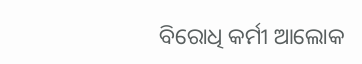ବିରୋଧି କର୍ମୀ ଆଲୋକ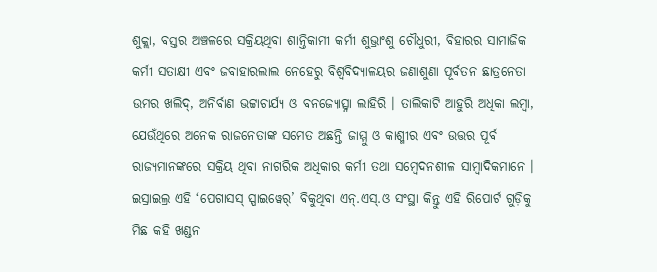ଶୁକ୍ଲା, ବସ୍ତର ଅଞ୍ଚଳରେ ସକ୍ରିୟଥିବା ଶାନ୍ତିକାମୀ କର୍ମୀ ଶୁଭ୍ରାଂଶୁ ଚୌଧୁରୀ, ବିହାରର ସାମାଜିକ କର୍ମୀ ସତାକ୍ଷୀ ଏବଂ ଜବାହାରଲାଲ ନେହେରୁ ବିଶ୍ୱବିଦ୍ୟାଳୟର ଜଣାଶୁଣା ପୂର୍ବତନ ଛାତ୍ରନେତା ଉମର ଖଲିଦ୍, ଅନିର୍ବାଣ ଭଟ୍ଟାଚାର୍ଯ୍ୟ ଓ ବନଜ୍ୟୋତ୍ସ୍ନା ଲାହିରି । ତାଲିକାଟି ଆହୁରି ଅଧିକା ଲମ୍ବା, ଯେଉଁଥିରେ ଅନେକ ରାଜନେତାଙ୍କ ସମେତ ଅଛନ୍ତି ଜାମ୍ମୁ ଓ କାଶ୍ମୀର ଏବଂ ଉତ୍ତର ପୂର୍ବ ରାଜ୍ୟମାନଙ୍କରେ ସକ୍ରିୟ ଥିବା ନାଗରିକ ଅଧିକାର କର୍ମୀ ତଥା ସମ୍ବେଦନଶୀଳ ସାମ୍ବାଦିକମାନେ ।
ଇସ୍ରାଇଲ୍ର ଏହି ‘ପେଗାସସ୍ ସ୍ପାଇୱେର୍’ ବିକୁଥିବା ଏନ୍.ଏସ୍.ଓ ସଂସ୍ଥା କିନ୍ତୁ ଏହି ରିପୋର୍ଟ ଗୁଡ଼ିକୁ ମିଛ କହି ଖଣ୍ଡନ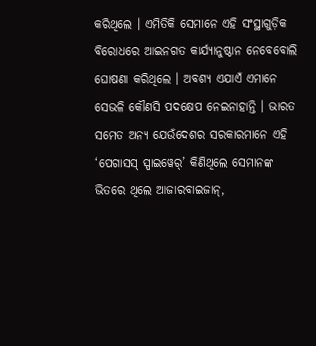କରିଥିଲେ । ଏମିତିକି ସେମାନେ ଏହି ସଂସ୍ଥାଗୁଡ଼ିକ ବିରୋଧରେ ଆଇନଗତ କାର୍ଯ୍ୟାନୁଷ୍ଠାନ ନେବେବୋଲି ଘୋଷଣା କରିଥିଲେ । ଅବଶ୍ୟ ଏଯାଏଁ ଏମାନେ ସେଭଳି କୌଣସି ପଦକ୍ଷେପ ନେଇନାହାନ୍ତି । ଭାରତ ସମେତ ଅନ୍ୟ ଯେଉଁଦେଶର ସରକାରମାନେ ଏହି ‘ପେଗାସସ୍ ସ୍ପାଇୱେର୍’ କିଣିଥିଲେ ସେମାନଙ୍କ ଭିତରେ ଥିଲେ ଆଜାରବାଇଜାନ୍,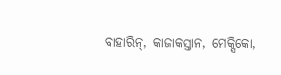ବାହାରିନ୍, କାଜାକସ୍ତାନ, ମେକ୍ସିକୋ,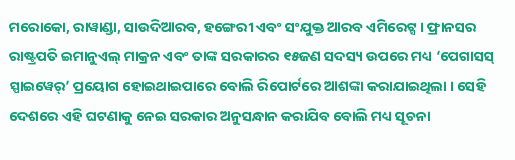ମରୋକୋ, ରାୱାଣ୍ଡା, ସାଉଦିଆରବ, ହଙ୍ଗେରୀ ଏବଂ ସଂଯୁକ୍ତ ଆରବ ଏମିରେଟ୍ସ । ଫ୍ରାନସର ରାଷ୍ଟ୍ରପତି ଇମାନୁଏଲ୍ ମାକ୍ରନ ଏବଂ ତାଙ୍କ ସରକାରର ୧୫ଜଣ ସଦସ୍ୟ ଉପରେ ମଧ୍ୟ ‘ପେଗାସସ୍ ସ୍ପାଇୱେର୍’ ପ୍ରୟୋଗ ହୋଇଥାଇପାରେ ବୋଲି ରିପୋର୍ଟରେ ଆଶଙ୍କା କରାଯାଇଥିଲା । ସେହି ଦେଶରେ ଏହି ଘଟଣାକୁ ନେଇ ସରକାର ଅନୁସନ୍ଧାନ କରାଯିବ ବୋଲି ମଧ୍ୟ ସୂଚନା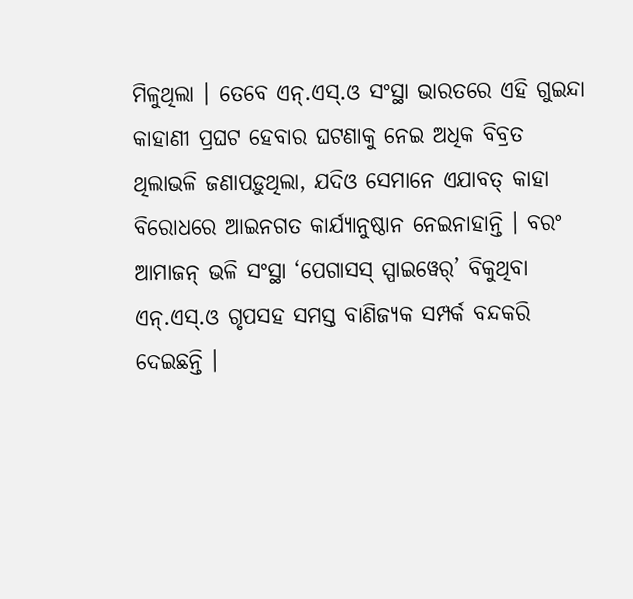ମିଳୁଥିଲା । ତେବେ ଏନ୍.ଏସ୍.ଓ ସଂସ୍ଥା ଭାରତରେ ଏହି ଗୁଇନ୍ଦା କାହାଣୀ ପ୍ରଘଟ ହେବାର ଘଟଣାକୁ ନେଇ ଅଧିକ ବିବ୍ରତ ଥିଲାଭଳି ଜଣାପଡ଼ୁଥିଲା, ଯଦିଓ ସେମାନେ ଏଯାବତ୍ କାହା ବିରୋଧରେ ଆଇନଗତ କାର୍ଯ୍ୟାନୁଷ୍ଠାନ ନେଇନାହାନ୍ତି । ବରଂ ଆମାଜନ୍ ଭଳି ସଂସ୍ଥା ‘ପେଗାସସ୍ ସ୍ପାଇୱେର୍’ ବିକୁଥିବା ଏନ୍.ଏସ୍.ଓ ଗୃପସହ ସମସ୍ତ ବାଣିଜ୍ୟକ ସମ୍ପର୍କ ବନ୍ଦକରି ଦେଇଛନ୍ତି ।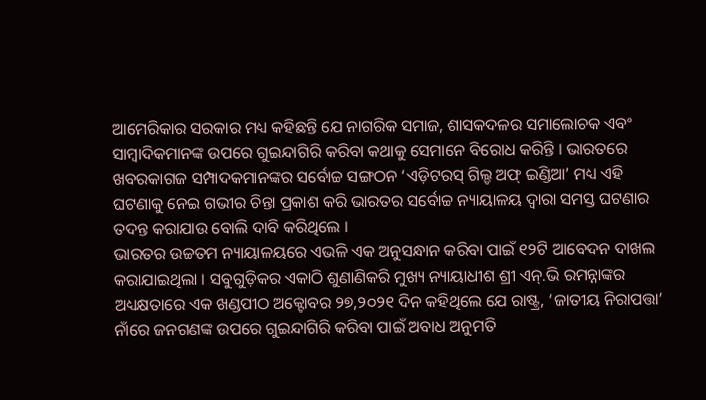ଆମେରିକାର ସରକାର ମଧ୍ୟ କହିଛନ୍ତି ଯେ ନାଗରିକ ସମାଜ, ଶାସକଦଳର ସମାଲୋଚକ ଏବଂ ସାମ୍ବାଦିକମାନଙ୍କ ଉପରେ ଗୁଇନ୍ଦାଗିରି କରିବା କଥାକୁ ସେମାନେ ବିରୋଧ କରିନ୍ତି । ଭାରତରେ ଖବରକାଗଜ ସମ୍ପାଦକମାନଙ୍କର ସର୍ବୋଚ୍ଚ ସଙ୍ଗଠନ ‘ଏଡ଼ିଟରସ୍ ଗିଲ୍ଡ ଅଫ୍ ଇଣ୍ଡିଆ’ ମଧ୍ୟ ଏହି ଘଟଣାକୁ ନେଇ ଗଭୀର ଚିନ୍ତା ପ୍ରକାଶ କରି ଭାରତର ସର୍ବୋଚ୍ଚ ନ୍ୟାୟାଳୟ ଦ୍ୱାରା ସମସ୍ତ ଘଟଣାର ତଦନ୍ତ କରାଯାଉ ବୋଲି ଦାବି କରିଥିଲେ ।
ଭାରତର ଉଚ୍ଚତମ ନ୍ୟାୟାଳୟରେ ଏଭଳି ଏକ ଅନୁସନ୍ଧାନ କରିବା ପାଇଁ ୧୨ଟି ଆବେଦନ ଦାଖଲ କରାଯାଇଥିଲା । ସବୁଗୁଡ଼ିକର ଏକାଠି ଶୁଣାଣିକରି ମୁଖ୍ୟ ନ୍ୟାୟାଧୀଶ ଶ୍ରୀ ଏନ୍.ଭି ରମନ୍ନାଙ୍କର ଅଧ୍ୟକ୍ଷତାରେ ଏକ ଖଣ୍ଡପୀଠ ଅକ୍ଟୋବର ୨୭,୨୦୨୧ ଦିନ କହିଥିଲେ ଯେ ରାଷ୍ଟ୍ର, ‘ଜାତୀୟ ନିରାପତ୍ତା’ ନାଁରେ ଜନଗଣଙ୍କ ଉପରେ ଗୁଇନ୍ଦାଗିରି କରିବା ପାଇଁ ଅବାଧ ଅନୁମତି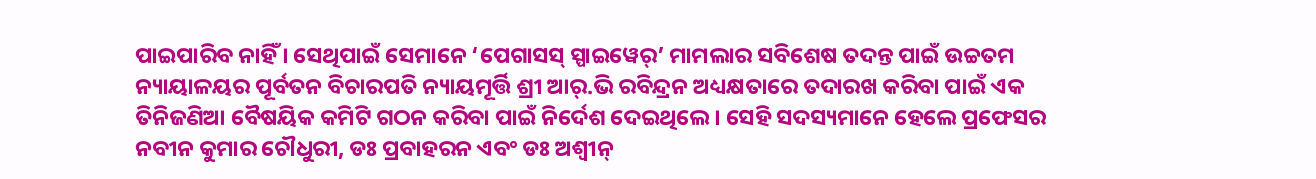ପାଇପାରିବ ନାହିଁ । ସେଥିପାଇଁ ସେମାନେ ‘ପେଗାସସ୍ ସ୍ପାଇୱେର୍’ ମାମଲାର ସବିଶେଷ ତଦନ୍ତ ପାଇଁ ଉଚ୍ଚତମ ନ୍ୟାୟାଳୟର ପୂର୍ବତନ ବିଚାରପତି ନ୍ୟାୟମୂର୍ତ୍ତି ଶ୍ରୀ ଆର୍.ଭି ରବିନ୍ଦ୍ରନ ଅଧ୍ୟକ୍ଷତାରେ ତଦାରଖ କରିବା ପାଇଁ ଏକ ତିନିଜଣିଆ ବୈଷୟିକ କମିଟି ଗଠନ କରିବା ପାଇଁ ନିର୍ଦେଶ ଦେଇଥିଲେ । ସେହି ସଦସ୍ୟମାନେ ହେଲେ ପ୍ରଫେସର ନବୀନ କୁମାର ଚୌଧୁରୀ, ଡଃ ପ୍ରବାହରନ ଏବଂ ଡଃ ଅଶ୍ୱୀନ୍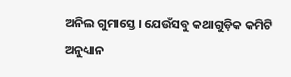ଅନିଲ ଗୁମାସ୍ତେ । ଯେଉଁସବୁ କଥାଗୁଡ଼ିକ କମିଟି ଅନୁଧ୍ୟାନ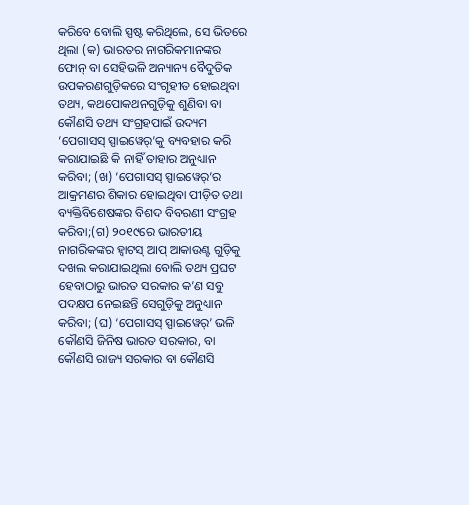କରିବେ ବୋଲି ସ୍ପଷ୍ଟ କରିଥିଲେ, ସେ ଭିତରେ ଥିଲା (କ) ଭାରତର ନାଗରିକମାନଙ୍କର ଫୋନ୍ ବା ସେହିଭଳି ଅନ୍ୟାନ୍ୟ ବୈଦୁତିକ ଉପକରଣଗୁଡ଼ିକରେ ସଂଗୃହୀତ ହୋଇଥିବା ତଥ୍ୟ, କଥପୋକଥନଗୁଡ଼ିକୁ ଶୁଣିବା ବା କୌଣସି ତଥ୍ୟ ସଂଗ୍ରହପାଇଁ ଉଦ୍ୟମ ‘ପେଗାସସ୍ ସ୍ପାଇୱେର୍’କୁ ବ୍ୟବହାର କରି କରାଯାଇଛି କି ନାହିଁ ତାହାର ଅନୁଧ୍ୟାନ କରିବା; (ଖ) ‘ପେଗାସସ୍ ସ୍ପାଇୱେର୍’ର ଆକ୍ରମଣର ଶିକାର ହୋଇଥିବା ପୀଡ଼ିତ ତଥା ବ୍ୟକ୍ତିବିଶେଷଙ୍କର ବିଶଦ ବିବରଣୀ ସଂଗ୍ରହ କରିବା;(ଗ) ୨୦୧୯ରେ ଭାରତୀୟ ନାଗରିକଙ୍କର ହ୍ୱାଟସ୍ ଆପ୍ ଆକାଉଣ୍ଟ ଗୁଡ଼ିକୁ ଦଖଲ କରାଯାଇଥିଲା ବୋଲି ତଥ୍ୟ ପ୍ରଘଟ ହେବାଠାରୁ ଭାରତ ସରକାର କ’ଣ ସବୁ ପଦକ୍ଷପ ନେଇଛନ୍ତି ସେଗୁଡ଼ିକୁ ଅନୁଧ୍ୟାନ କରିବା; (ଘ) ‘ପେଗାସସ୍ ସ୍ପାଇୱେର୍’ ଭଳି କୌଣସି ଜିନିଷ ଭାରତ ସରକାର, ବା କୌଣସି ରାଜ୍ୟ ସରକାର ବା କୌଣସି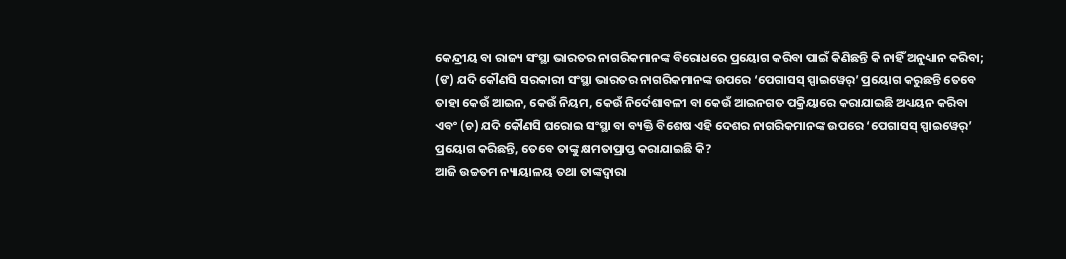କେନ୍ଦ୍ରୀୟ ବା ରାଜ୍ୟ ସଂସ୍ଥା ଭାରତର ନାଗରିକମାନଙ୍କ ବିରୋଧରେ ପ୍ରୟୋଗ କରିବା ପାଇଁ କିଣିଛନ୍ତି କି ନାହିଁ ଅନୁଧ୍ୟାନ କରିବା; (ଙ) ଯଦି କୌଣସି ସରକାରୀ ସଂସ୍ଥା ଭାରତର ନାଗରିକମାନଙ୍କ ଉପରେ ‘ପେଗାସସ୍ ସ୍ପାଇୱେର୍’ ପ୍ରୟୋଗ କରୁଛନ୍ତି ତେବେ ତାହା କେଉଁ ଆଇନ, କେଉଁ ନିୟମ, କେଉଁ ନିର୍ଦେଶାବଳୀ ବା କେଉଁ ଆଇନଗତ ପକ୍ରିୟାରେ କରାଯାଇଛି ଅଧ୍ୟୟନ କରିବା ଏବଂ (ଚ) ଯଦି କୌଣସି ଘରୋଇ ସଂସ୍ଥା ବା ବ୍ୟକ୍ତି ବିଶେଷ ଏହି ଦେଶର ନାଗରିକମାନଙ୍କ ଉପରେ ‘ପେଗାସସ୍ ସ୍ପାଇୱେର୍’ ପ୍ରୟୋଗ କରିଛନ୍ତି, ତେବେ ତାଙ୍କୁ କ୍ଷମତାପ୍ରାପ୍ତ କରାଯାଇଛି କି?
ଆଜି ଉଚ୍ଚତମ ନ୍ୟାୟାଳୟ ତଥା ତାଙ୍କଦ୍ୱାରା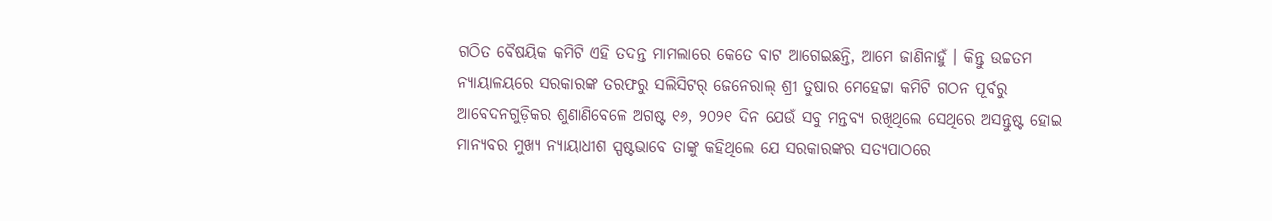ଗଠିତ ବୈଷୟିକ କମିଟି ଏହି ତଦନ୍ତ ମାମଲାରେ କେତେ ବାଟ ଆଗେଇଛନ୍ତି, ଆମେ ଜାଣିନାହୁଁ । କିନ୍ତୁ ଉଚ୍ଚତମ ନ୍ୟାୟାଳୟରେ ସରକାରଙ୍କ ତରଫରୁ ସଲିସିଟର୍ ଜେନେରାଲ୍ ଶ୍ରୀ ତୁଷାର ମେହେଟ୍ଟା କମିଟି ଗଠନ ପୂର୍ବରୁ ଆବେଦନଗୁଡ଼ିକର ଶୁଣାଣିବେଳେ ଅଗଷ୍ଟ ୧୬, ୨୦୨୧ ଦିନ ଯେଉଁ ସବୁ ମନ୍ତବ୍ୟ ରଖିଥିଲେ ସେଥିରେ ଅସନ୍ତୁଷ୍ଟ ହୋଇ ମାନ୍ୟବର ମୁଖ୍ୟ ନ୍ୟାୟାଧୀଶ ସ୍ପଷ୍ଟଭାବେ ତାଙ୍କୁ କହିଥିଲେ ଯେ ସରକାରଙ୍କର ସତ୍ୟପାଠରେ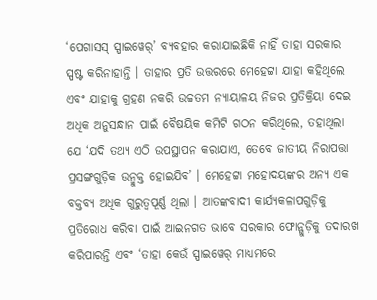‘ପେଗାସସ୍ ସ୍ପାଇୱେର୍’ ବ୍ୟବହାର କରାଯାଇଛିକି ନାହିଁ ତାହା ସରକାର ସ୍ପଷ୍ଟ କରିନାହାନ୍ତି । ତାହାର ପ୍ରତି ଉତ୍ତରରେ ମେହେଟ୍ଟା ଯାହା କହିଥିଲେ ଏବଂ ଯାହାକୁ ଗ୍ରହଣ ନକରି ଉଚ୍ଚତମ ନ୍ୟାୟାଳୟ ନିଜର ପ୍ରତିକ୍ରିୟା ଦେଇ ଅଧିକ ଅନୁସନ୍ଧାନ ପାଇଁ ବୈଷୟିକ କମିଟି ଗଠନ କରିଥିଲେ, ତହାଥିଲା ଯେ ‘ଯଦି ତଥ୍ୟ ଏଠି ଉପସ୍ଥାପନ କରାଯାଏ, ତେବେ ଜାତୀୟ ନିରାପତ୍ତା ପ୍ରସଙ୍ଗଗୁଡ଼ିକ ଉନ୍ମୁକ୍ତ ହୋଇଯିବ’ । ମେହେଟ୍ଟା ମହୋଦୟଙ୍କର ଅନ୍ୟ ଏକ ବକ୍ତବ୍ୟ ଅଧିକ ଗୁରୁତ୍ୱପୂର୍ଣ୍ଣ ଥିଲା । ଆତଙ୍କବାଦୀ କାର୍ଯ୍ୟକଳାପଗୁଡ଼ିକୁ ପ୍ରତିରୋଧ କରିବା ପାଇଁ ଆଇନଗତ ଭାବେ ସରକାର ଫୋନ୍ଗୁଡ଼ିକୁ ତଦାରଖ କରିପାରନ୍ତି ଏବଂ ‘ତାହା କେଉଁ ସ୍ପାଇୱେର୍ ମାଧ୍ୟମରେ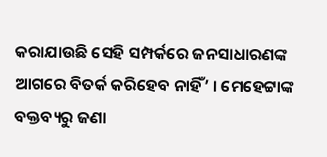କରାଯାଉଛି ସେହି ସମ୍ପର୍କରେ ଜନସାଧାରଣଙ୍କ ଆଗରେ ବିତର୍କ କରିହେବ ନାହିଁ’ । ମେହେଟ୍ଟାଙ୍କ ବକ୍ତବ୍ୟରୁ ଜଣା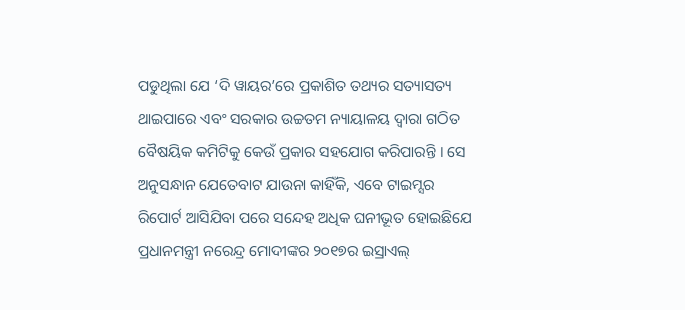ପଡୁଥିଲା ଯେ ‘ଦି ୱାୟର’ରେ ପ୍ରକାଶିତ ତଥ୍ୟର ସତ୍ୟାସତ୍ୟ ଥାଇପାରେ ଏବଂ ସରକାର ଉଚ୍ଚତମ ନ୍ୟାୟାଳୟ ଦ୍ୱାରା ଗଠିତ ବୈଷୟିକ କମିଟିକୁ କେଉଁ ପ୍ରକାର ସହଯୋଗ କରିପାରନ୍ତି । ସେ ଅନୁସନ୍ଧାନ ଯେତେବାଟ ଯାଉନା କାହିଁକି, ଏବେ ଟାଇମ୍ସର ରିପୋର୍ଟ ଆସିଯିବା ପରେ ସନ୍ଦେହ ଅଧିକ ଘନୀଭୂତ ହୋଇଛିଯେ ପ୍ରଧାନମନ୍ତ୍ରୀ ନରେନ୍ଦ୍ର ମୋଦୀଙ୍କର ୨୦୧୭ର ଇସ୍ରାଏଲ୍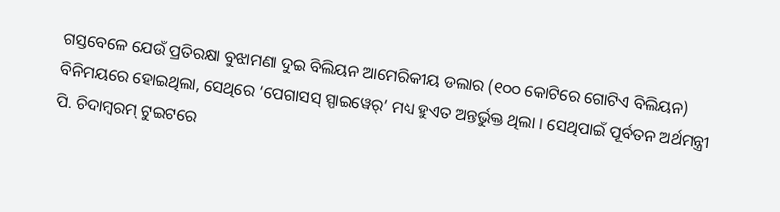ଗସ୍ତବେଳେ ଯେଉଁ ପ୍ରତିରକ୍ଷା ବୁଝାମଣା ଦୁଇ ବିଲିୟନ ଆମେରିକୀୟ ଡଲାର (୧୦୦ କୋଟିରେ ଗୋଟିଏ ବିଲିୟନ) ବିନିମୟରେ ହୋଇଥିଲା, ସେଥିରେ ‘ପେଗାସସ୍ ସ୍ପାଇୱେର୍’ ମଧ୍ୟ ହୁଏତ ଅନ୍ତର୍ଭୁକ୍ତ ଥିଲା । ସେଥିପାଇଁ ପୂର୍ବତନ ଅର୍ଥମନ୍ତ୍ରୀ ପି. ଚିଦାମ୍ବରମ୍ ଟୁଇଟରେ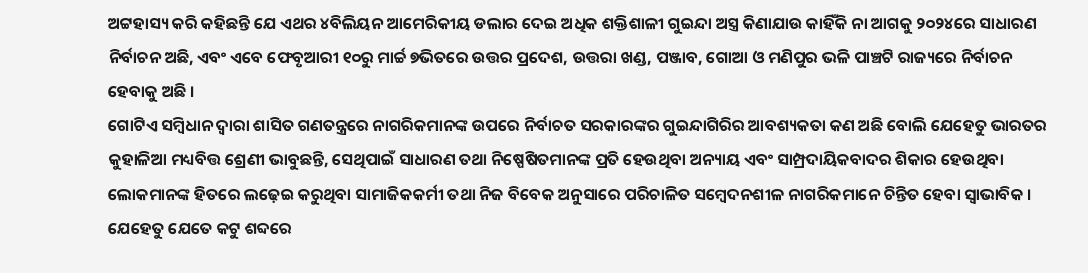ଅଟ୍ଟହାସ୍ୟ କରି କହିଛନ୍ତି ଯେ ଏଥର ୪ବିଲିୟନ ଆମେରିକୀୟ ଡଲାର ଦେଇ ଅଧିକ ଶକ୍ତିଶାଳୀ ଗୁଇନ୍ଦା ଅସ୍ତ୍ର କିଣାଯାଉ କାହିଁକି ନା ଆଗକୁ ୨୦୨୪ରେ ସାଧାରଣ ନିର୍ବାଚନ ଅଛି, ଏବଂ ଏବେ ଫେବୃଆରୀ ୧୦ରୁ ମାର୍ଚ୍ଚ ୭ଭିତରେ ଉତ୍ତର ପ୍ରଦେଶ, ଉତ୍ତରା ଖଣ୍ଡ, ପଞ୍ଜାବ, ଗୋଆ ଓ ମଣିପୁର ଭଳି ପାଞ୍ଚଟି ରାଜ୍ୟରେ ନିର୍ବାଚନ ହେବାକୁ ଅଛି ।
ଗୋଟିଏ ସମ୍ବିଧାନ ଦ୍ୱାରା ଶାସିତ ଗଣତନ୍ତ୍ରରେ ନାଗରିକମାନଙ୍କ ଉପରେ ନିର୍ବାଚତ ସରକାରଙ୍କର ଗୁଇନ୍ଦାଗିରିର ଆବଶ୍ୟକତା କଣ ଅଛି ବୋଲି ଯେହେତୁ ଭାରତର କୁହାଳିଆ ମଧ୍ୟବିତ୍ତ ଶ୍ରେଣୀ ଭାବୁଛନ୍ତି, ସେଥିପାଇଁ ସାଧାରଣ ତଥା ନିଷ୍ପେଷିତମାନଙ୍କ ପ୍ରତି ହେଉଥିବା ଅନ୍ୟାୟ ଏବଂ ସାମ୍ପ୍ରଦାୟିକବାଦର ଶିକାର ହେଉଥିବା ଲୋକମାନଙ୍କ ହିତରେ ଲଢ଼େଇ କରୁଥିବା ସାମାଜିକକର୍ମୀ ତଥା ନିଜ ବିବେକ ଅନୁସାରେ ପରିଚାଳିତ ସମ୍ବେଦନଶୀଳ ନାଗରିକମାନେ ଚିନ୍ତିତ ହେବା ସ୍ୱାଭାବିକ । ଯେହେତୁ ଯେତେ କଟୁ ଶବ୍ଦରେ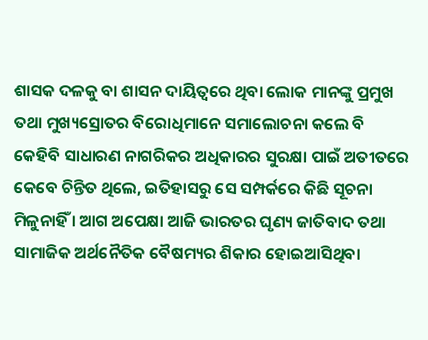ଶାସକ ଦଳକୁ ବା ଶାସନ ଦାୟିତ୍ୱରେ ଥିବା ଲୋକ ମାନଙ୍କୁ ପ୍ରମୁଖ ତଥା ମୁଖ୍ୟସ୍ରୋତର ବିରୋଧିମାନେ ସମାଲୋଚନା କଲେ ବି କେହିବି ସାଧାରଣ ନାଗରିକର ଅଧିକାରର ସୁରକ୍ଷା ପାଇଁ ଅତୀତରେ କେବେ ଚିନ୍ତିତ ଥିଲେ, ଇତିହାସରୁ ସେ ସମ୍ପର୍କରେ କିଛି ସୂଚନା ମିଳୁନାହିଁ । ଆଗ ଅପେକ୍ଷା ଆଜି ଭାରତର ଘୃଣ୍ୟ ଜାତିବାଦ ତଥା ସାମାଜିକ ଅର୍ଥନୈତିକ ବୈଷମ୍ୟର ଶିକାର ହୋଇଆସିଥିବା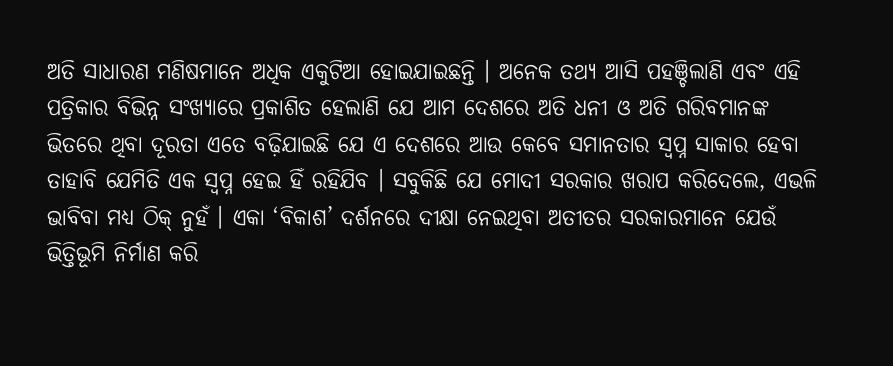ଅତି ସାଧାରଣ ମଣିଷମାନେ ଅଧିକ ଏକୁଟିଆ ହୋଇଯାଇଛନ୍ତି । ଅନେକ ତଥ୍ୟ ଆସି ପହଞ୍ଚିଲାଣି ଏବଂ ଏହି ପତ୍ରିକାର ବିଭିନ୍ନ ସଂଖ୍ୟାରେ ପ୍ରକାଶିତ ହେଲାଣି ଯେ ଆମ ଦେଶରେ ଅତି ଧନୀ ଓ ଅତି ଗରିବମାନଙ୍କ ଭିତରେ ଥିବା ଦୂରତା ଏତେ ବଢ଼ିଯାଇଛି ଯେ ଏ ଦେଶରେ ଆଉ କେବେ ସମାନତାର ସ୍ୱପ୍ନ ସାକାର ହେବା ତାହାବି ଯେମିତି ଏକ ସ୍ୱପ୍ନ ହେଇ ହିଁ ରହିଯିବ । ସବୁକିଛି ଯେ ମୋଦୀ ସରକାର ଖରାପ କରିଦେଲେ, ଏଭଳି ଭାବିବା ମଧ୍ୟ ଠିକ୍ ନୁହଁ । ଏକା ‘ବିକାଶ’ ଦର୍ଶନରେ ଦୀକ୍ଷା ନେଇଥିବା ଅତୀତର ସରକାରମାନେ ଯେଉଁ ଭିତ୍ତିଭୂମି ନିର୍ମାଣ କରି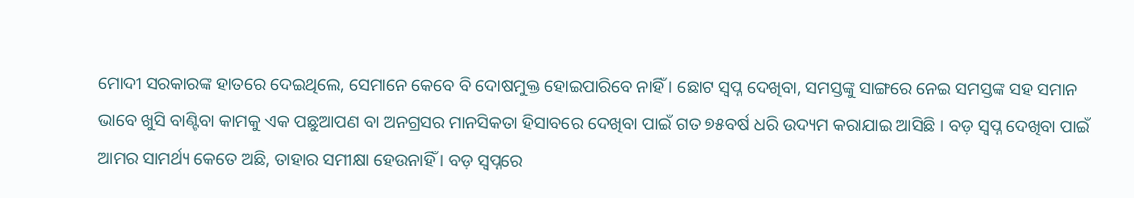ମୋଦୀ ସରକାରଙ୍କ ହାତରେ ଦେଇଥିଲେ, ସେମାନେ କେବେ ବି ଦୋଷମୁକ୍ତ ହୋଇପାରିବେ ନାହିଁ । ଛୋଟ ସ୍ୱପ୍ନ ଦେଖିବା, ସମସ୍ତଙ୍କୁ ସାଙ୍ଗରେ ନେଇ ସମସ୍ତଙ୍କ ସହ ସମାନ ଭାବେ ଖୁସି ବାଣ୍ଟିବା କାମକୁ ଏକ ପଛୁଆପଣ ବା ଅନଗ୍ରସର ମାନସିକତା ହିସାବରେ ଦେଖିବା ପାଇଁ ଗତ ୭୫ବର୍ଷ ଧରି ଉଦ୍ୟମ କରାଯାଇ ଆସିଛି । ବଡ଼ ସ୍ୱପ୍ନ ଦେଖିବା ପାଇଁ ଆମର ସାମର୍ଥ୍ୟ କେତେ ଅଛି, ତାହାର ସମୀକ୍ଷା ହେଉନାହିଁ । ବଡ଼ ସ୍ୱପ୍ନରେ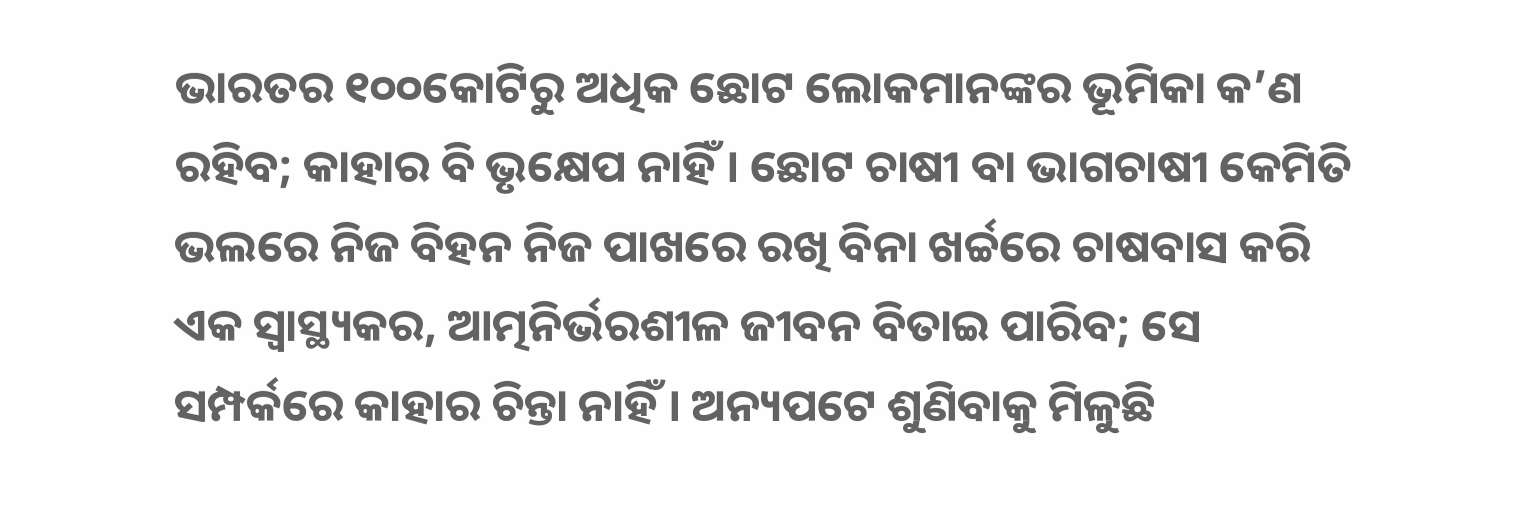ଭାରତର ୧୦୦କୋଟିରୁ ଅଧିକ ଛୋଟ ଲୋକମାନଙ୍କର ଭୂମିକା କ’ଣ ରହିବ; କାହାର ବି ଭୃକ୍ଷେପ ନାହିଁ । ଛୋଟ ଚାଷୀ ବା ଭାଗଚାଷୀ କେମିତି ଭଲରେ ନିଜ ବିହନ ନିଜ ପାଖରେ ରଖି ବିନା ଖର୍ଚ୍ଚରେ ଚାଷବାସ କରି ଏକ ସ୍ୱାସ୍ଥ୍ୟକର, ଆତ୍ମନିର୍ଭରଶୀଳ ଜୀବନ ବିତାଇ ପାରିବ; ସେ ସମ୍ପର୍କରେ କାହାର ଚିନ୍ତା ନାହିଁ । ଅନ୍ୟପଟେ ଶୁଣିବାକୁ ମିଳୁଛି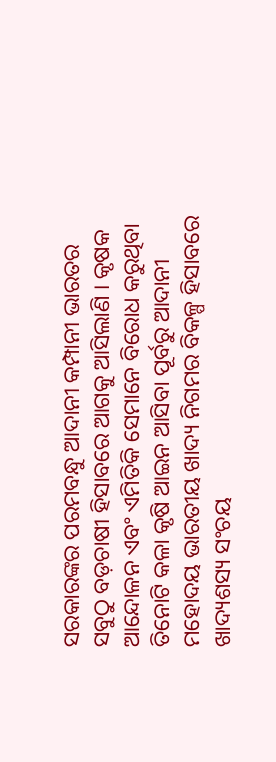ସରକାରଙ୍କର ପରମବନ୍ଧୁ ଆଦାନୀ କମ୍ପାନୀ ଭାରତର ସବୁଠୁ ବଡ଼ଚାଷୀ ହିସାବରେ ଆଗକୁ ଆସିଲାଣି । କୃଷକ ଆନ୍ଦୋଳନ ଏବଂ ଏମିତିକି ସେମାନେ ବିରୋଧ କରୁଥିବା ତିନୋଟି କଳା କୃଷି ଆଇନ ଆସିବା ପୂର୍ବରୁ ଆଦାନୀ ମହୋଦୟ ଭାରତୀୟ ଖାଦ୍ୟ ନିଗମର ବିକଳ୍ପ ହିସାବରେ ଖାଦ୍ୟଶସ୍ୟ ସଂଚୟ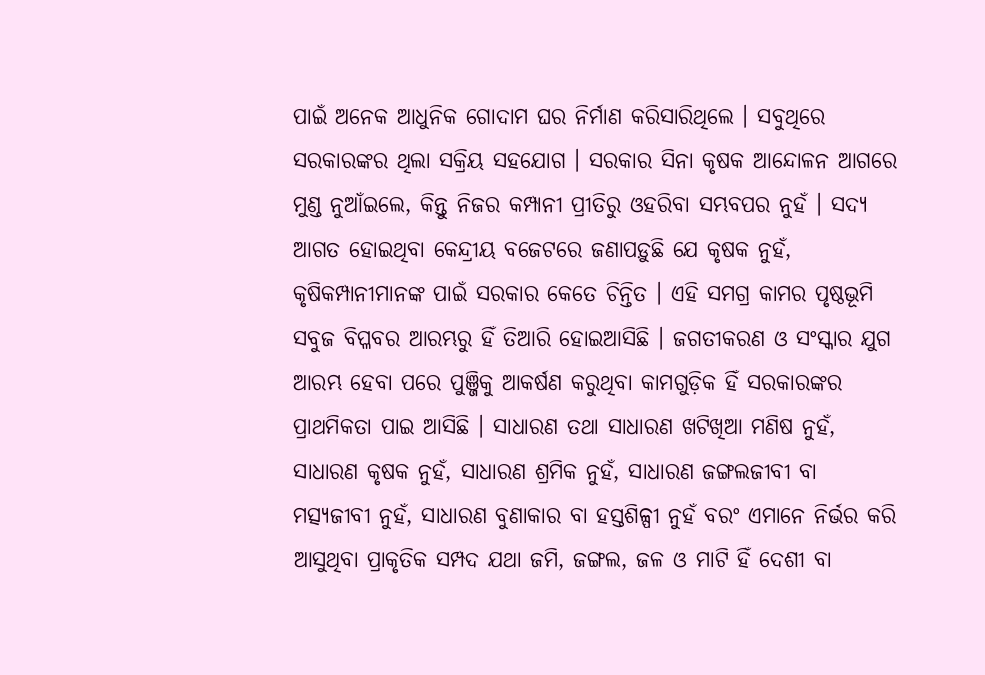ପାଇଁ ଅନେକ ଆଧୁନିକ ଗୋଦାମ ଘର ନିର୍ମାଣ କରିସାରିଥିଲେ । ସବୁଥିରେ ସରକାରଙ୍କର ଥିଲା ସକ୍ରିୟ ସହଯୋଗ । ସରକାର ସିନା କୃଷକ ଆନ୍ଦୋଳନ ଆଗରେ ମୁଣ୍ଡ ନୁଆଁଇଲେ, କିନ୍ତୁ ନିଜର କମ୍ପାନୀ ପ୍ରୀତିରୁ ଓହରିବା ସମ୍ଭବପର ନୁହଁ । ସଦ୍ୟ ଆଗତ ହୋଇଥିବା କେନ୍ଦ୍ରୀୟ ବଜେଟରେ ଜଣାପଡ଼ୁଛି ଯେ କୃଷକ ନୁହଁ, କୃଷିକମ୍ପାନୀମାନଙ୍କ ପାଇଁ ସରକାର କେତେ ଚିନ୍ତିତ । ଏହି ସମଗ୍ର କାମର ପୃଷ୍ଠଭୂମି ସବୁଜ ବିପ୍ଳବର ଆରମ୍ଭରୁ ହିଁ ତିଆରି ହୋଇଆସିଛି । ଜଗତୀକରଣ ଓ ସଂସ୍କାର ଯୁଗ ଆରମ୍ଭ ହେବା ପରେ ପୁଞ୍ଜିକୁ ଆକର୍ଷଣ କରୁଥିବା କାମଗୁଡ଼ିକ ହିଁ ସରକାରଙ୍କର ପ୍ରାଥମିକତା ପାଇ ଆସିଛି । ସାଧାରଣ ତଥା ସାଧାରଣ ଖଟିଖିଆ ମଣିଷ ନୁହଁ, ସାଧାରଣ କୃଷକ ନୁହଁ, ସାଧାରଣ ଶ୍ରମିକ ନୁହଁ, ସାଧାରଣ ଜଙ୍ଗଲଜୀବୀ ବା ମତ୍ସ୍ୟଜୀବୀ ନୁହଁ, ସାଧାରଣ ବୁଣାକାର ବା ହସ୍ତଶିଳ୍ପୀ ନୁହଁ ବରଂ ଏମାନେ ନିର୍ଭର କରି ଆସୁଥିବା ପ୍ରାକୃତିକ ସମ୍ପଦ ଯଥା ଜମି, ଜଙ୍ଗଲ, ଜଳ ଓ ମାଟି ହିଁ ଦେଶୀ ବା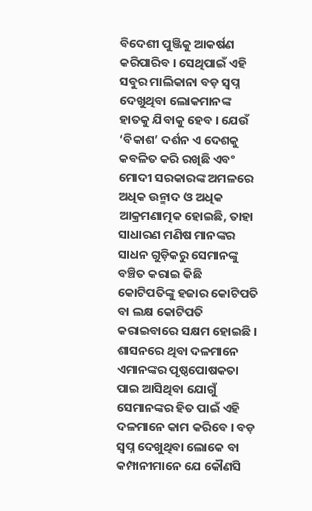ବିଦେଶୀ ପୁଞ୍ଜିକୁ ଆକର୍ଷଣ କରିପାରିବ । ସେଥିପାଇଁ ଏହି ସବୁର ମାଲିକାନା ବଡ଼ ସ୍ୱପ୍ନ ଦେଖୁଥିବା ଲୋକମାନଙ୍କ ହାତକୁ ଯିବାକୁ ହେବ । ଯେଉଁ ‘ବିକାଶ’ ଦର୍ଶନ ଏ ଦେଶକୁ କବଳିତ କରି ରଖିଛି ଏବଂ ମୋଦୀ ସରକାରଙ୍କ ଅମଳରେ ଅଧିକ ଉନ୍ମାଦ ଓ ଅଧିକ ଆକ୍ରମଣାତ୍ମକ ହୋଇଛି, ତାହା ସାଧାରଣ ମଣିଷ ମାନଙ୍କର ସାଧନ ଗୁଡ଼ିକରୁ ସେମାନଙ୍କୁ ବଞ୍ଚିତ କରାଇ କିଛି କୋଟିପତିଙ୍କୁ ହଜାର କୋଟିପତି ବା ଲକ୍ଷ କୋଟିପତି କରାଇବାରେ ସକ୍ଷମ ହୋଇଛି । ଶାସନରେ ଥିବା ଦଳମାନେ ଏମାନଙ୍କର ପୃଷ୍ଠପୋଷକତା ପାଇ ଆସିଥିବା ଯୋଗୁଁ ସେମାନଙ୍କର ହିତ ପାଇଁ ଏହି ଦଳମାନେ କାମ କରିବେ । ବଡ଼ ସ୍ୱପ୍ନ ଦେଖୁଥିବା ଲୋକେ ବା କମ୍ପାନୀମାନେ ଯେ କୌଣସି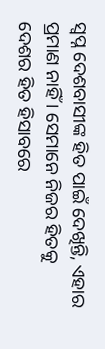ସ୍ୱପ୍ନ ଦେଶବାସୀଙ୍କ ହିତ ପାଇଁ ଦେଖିନ୍ତି, ଏହାର ପ୍ରମାଣ ନାହିଁ । ସେମାନେ ନିଜର ହିତକୁ ଦେଶର ହିତ ହିସାବରେ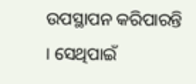ଉପସ୍ଥାପନ କରିପାରନ୍ତି । ସେଥିପାଇଁ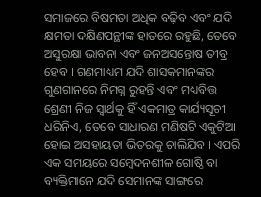ସମାଜରେ ବିଷମତା ଅଧିକ ବଢ଼ିବ ଏବଂ ଯଦି କ୍ଷମତା ଦକ୍ଷିଣପନ୍ଥୀଙ୍କ ହାତରେ ରହୁଛି, ତେବେ ଅସୁରକ୍ଷା ଭାବନା ଏବଂ ଜନଅସନ୍ତୋଷ ତୀବ୍ର ହେବ । ଗଣମାଧ୍ୟମ ଯଦି ଶାସକମାନଙ୍କର ଗୁଣଗାନରେ ନିମଗ୍ନ ରୁହନ୍ତି ଏବଂ ମଧ୍ୟବିତ୍ତ ଶ୍ରେଣୀ ନିଜ ସ୍ୱାର୍ଥକୁ ହିଁ ଏକମାତ୍ର କାର୍ଯ୍ୟସୂଚୀ ଧରିନିଏ, ତେବେ ସାଧାରଣ ମଣିଷଟି ଏକୁଟିଆ ହୋଇ ଅସହାୟତା ଭିତରକୁ ଚାଲିଯିବ । ଏପରି ଏକ ସମୟରେ ସମ୍ବେଦନଶୀଳ ଗୋଷ୍ଠି ବା ବ୍ୟକ୍ତିମାନେ ଯଦି ସେମାନଙ୍କ ସାଙ୍ଗରେ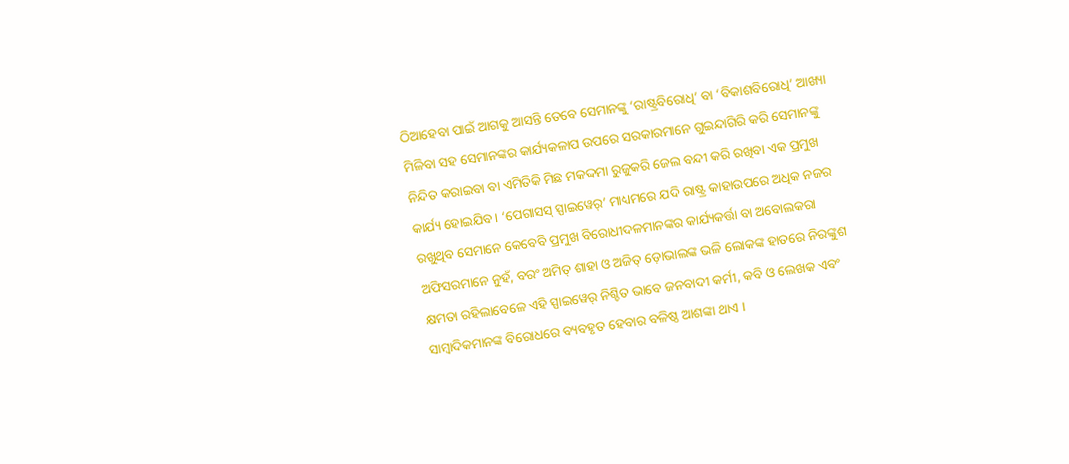ଠିଆହେବା ପାଇଁ ଆଗକୁ ଆସନ୍ତି ତେବେ ସେମାନଙ୍କୁ ‘ରାଷ୍ଟ୍ରବିରୋଧି’ ବା ‘ବିକାଶବିରୋଧି’ ଆଖ୍ୟା ମିଳିବା ସହ ସେମାନଙ୍କର କାର୍ଯ୍ୟକଳାପ ଉପରେ ସରକାରମାନେ ଗୁଇନ୍ଦାଗିରି କରି ସେମାନଙ୍କୁ ନିନ୍ଦିତ କରାଇବା ବା ଏମିତିକି ମିଛ ମକଦ୍ଦମା ରୁଜୁକରି ଜେଲ ବନ୍ଦୀ କରି ରଖିବା ଏକ ପ୍ରମୁଖ କାର୍ଯ୍ୟ ହୋଇଯିବ । ‘ପେଗାସସ୍ ସ୍ପାଇୱେର୍’ ମାଧ୍ୟମରେ ଯଦି ରାଷ୍ଟ୍ର କାହାଉପରେ ଅଧିକ ନଜର ରଖୁଥିବ ସେମାନେ କେବେବି ପ୍ରମୁଖ ବିରୋଧୀଦଳମାନଙ୍କର କାର୍ଯ୍ୟକର୍ତ୍ତା ବା ଅବୋଲକରା ଅଫିସରମାନେ ନୁହଁ, ବରଂ ଅମିତ୍ ଶାହା ଓ ଅଜିତ୍ ଡ଼ୋଭାଲଙ୍କ ଭଳି ଲୋକଙ୍କ ହାତରେ ନିରଙ୍କୁଶ କ୍ଷମତା ରହିଲାବେଳେ ଏହି ସ୍ପାଇୱେର୍ ନିଶ୍ଚିତ ଭାବେ ଜନବାଦୀ କର୍ମୀ, କବି ଓ ଲେଖକ ଏବଂ ସାମ୍ବାଦିକମାନଙ୍କ ବିରୋଧରେ ବ୍ୟବହୃତ ହେବାର ବଳିଷ୍ଠ ଆଶଙ୍କା ଥାଏ ।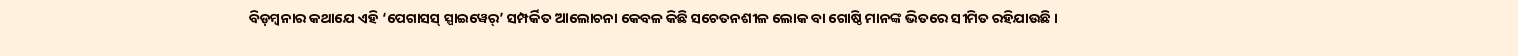ବିଡ଼ମ୍ବନାର କଥାଯେ ଏହି ‘ପେଗାସସ୍ ସ୍ପାଇୱେର୍’ ସମ୍ପର୍କିତ ଆଲୋଚନା କେବଳ କିଛି ସଚେତନଶୀଳ ଲୋକ ବା ଗୋଷ୍ଠି ମାନଙ୍କ ଭିତରେ ସୀମିତ ରହିଯାଉଛି ।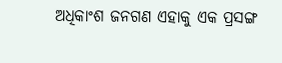ଅଧିକାଂଶ ଜନଗଣ ଏହାକୁ ଏକ ପ୍ରସଙ୍ଗ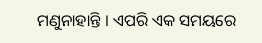ମଣୁନାହାନ୍ତି । ଏପରି ଏକ ସମୟରେ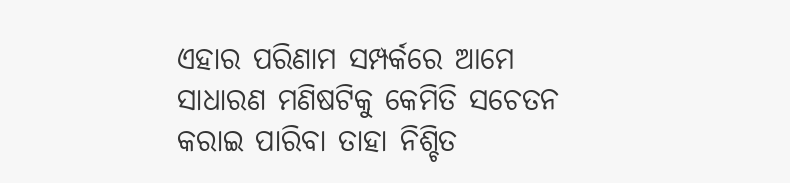ଏହାର ପରିଣାମ ସମ୍ପର୍କରେ ଆମେ ସାଧାରଣ ମଣିଷଟିକୁ କେମିତି ସଚେତନ କରାଇ ପାରିବା ତାହା ନିଶ୍ଚିତ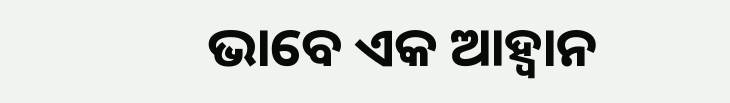ଭାବେ ଏକ ଆହ୍ୱାନ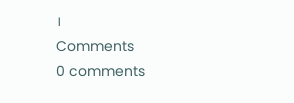।
Comments
0 comments